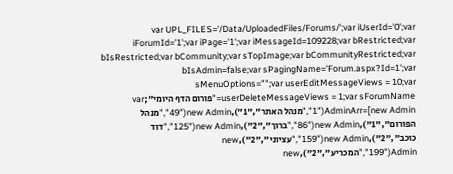var UPL_FILES='/Data/UploadedFiles/Forums/';var iUserId='0';var iForumId='1';var iPage='1';var iMessageId=109228;var bRestricted;var bIsRestricted;var bCommunity;var sTopImage;var bCommunityRestricted;var bIsAdmin=false;var sPagingName='Forum.aspx?Id=1';var sMenuOptions="";var userEditMessageViews = 10;var userDeleteMessageViews = 1;var sForumName="פורום הדף היומי";var AdminArr=[new Admin("1","מנהל האתר","1"),new Admin("49","מנהל הפורום","1"),new Admin("86","ברוך","2"),new Admin("125","דוד כוכב","2"),new Admin("159","עציוני","2"),new Admin("199","המכריע","2"),new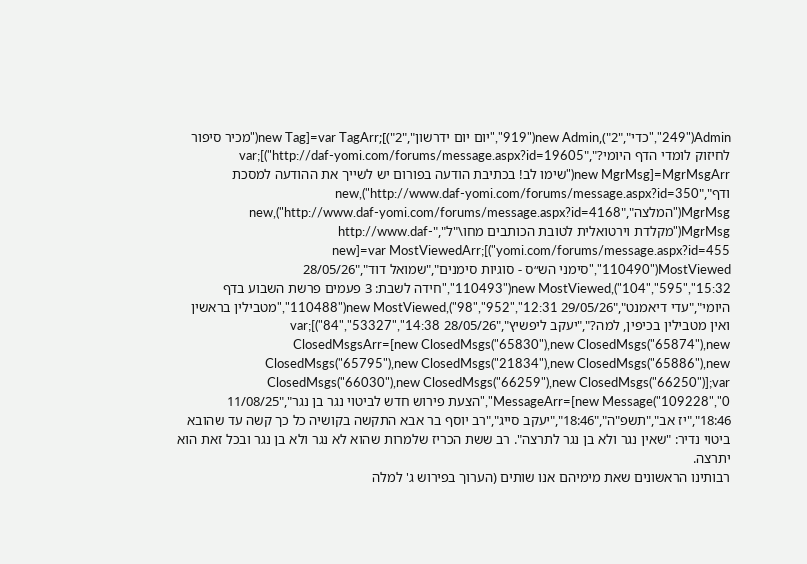Admin("249","כדי","2"),new Admin("919","יום יום ידרשון","2")];var TagArr=[new Tag("מכיר סיפור לחיזוק לומדי הדף היומי?","http://daf-yomi.com/forums/message.aspx?id=19605")];var MgrMsgArr=[new MgrMsg("שימו לב! בכתיבת הודעה בפורום יש לשייך את ההודעה למסכת ודף","http://www.daf-yomi.com/forums/message.aspx?id=350"),new MgrMsg("המלצה","http://www.daf-yomi.com/forums/message.aspx?id=4168"),new MgrMsg("מקלדת וירטואלית לטובת הכותבים מחו\"ל","http://www.daf-yomi.com/forums/message.aspx?id=455")];var MostViewedArr=[new MostViewed("110490","סימני הש״ס - סוגיות סימנים","שמואל דוד","28/05/26 15:32","595","104"),new MostViewed("110493","חידה לשבת: 3 פעמים פרשת השבוע בדף היומי","עדי דיאמנט","29/05/26 12:31","952","98"),new MostViewed("110488","מטבילין בראשין ואין מטבילין בכיפין, למה?","יעקב ליפשיץ","28/05/26 14:38","53327","84")];var ClosedMsgsArr=[new ClosedMsgs("65830"),new ClosedMsgs("65874"),new ClosedMsgs("65795"),new ClosedMsgs("21834"),new ClosedMsgs("65886"),new ClosedMsgs("66030"),new ClosedMsgs("66259"),new ClosedMsgs("66250")];var MessageArr=[new Message("109228","0","הצעת פירוש חדש לביטוי נגר בן נגר","11/08/25 18:46","יז אב","תשפ"ה","18:46","יעקב סייג","רב יוסף בר אבא התקשה בקושיה כל כך קשה עד שהובא ביטוי נדיר: "שאין נגר ולא בן נגר לתרצה". רב ששת הכריז שלמרות שהוא לא נגר ולא בן נגר ובכל זאת הוא יתרצה.
רבותינו הראשונים שאת מימיהם אנו שותים (הערוך בפירוש ג' למלה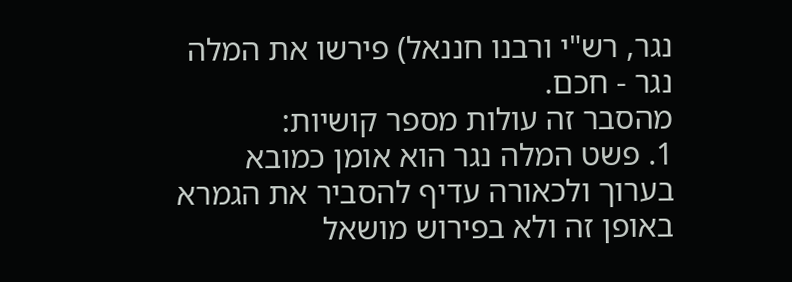נגר, רש"י ורבנו חננאל) פירשו את המלה נגר - חכם.
מהסבר זה עולות מספר קושיות:
1. פשט המלה נגר הוא אומן כמובא בערוך ולכאורה עדיף להסביר את הגמרא באופן זה ולא בפירוש מושאל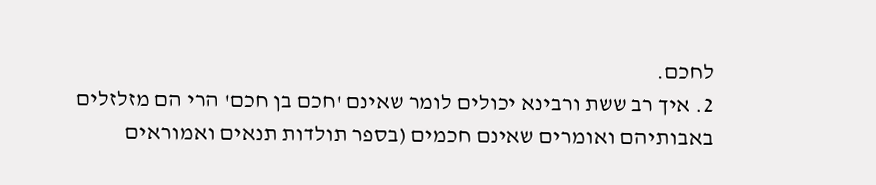לחכם.
2. איך רב ששת ורבינא יכולים לומר שאינם 'חכם בן חכם' הרי הם מזלזלים באבותיהם ואומרים שאינם חכמים (בספר תולדות תנאים ואמוראים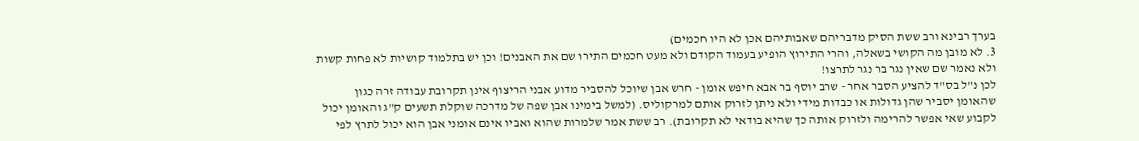בערך רבינא ורב ששת הסיק מדבריהם שאבותיהם אכן לא היו חכמים)
3. לא מובן מה הקושי בשאלה, והרי התירוץ הופיע בעמוד הקודם ולא מעט חכמים התירו שם את האבנים! וכן יש בתלמוד קושיות לא פחות קשות ולא נאמר שם שאין נגר בר נגר לתרצו!
לכן נ"ל בס"ד להציע הסבר אחר - שרב יוסף בר אבא חיפש אומן - חרש אבן שיוכל להסביר מדוע אבני הריצוף אינן תקרובת עבודה זרה כגון שהאומן יסביר שהן גדולות או כבדות מידי ולא ניתן לזרוק אותם למרקוליס. (למשל בימינו אבן שפה של מדרכה שוקלת תשעים ק"ג והאומן יכול לקבוע שאי אפשר להרימה ולזרוק אותה כך שהיא בודאי לא תקרובת). רב ששת אמר שלמרות שהוא ואביו אינם אומני אבן הוא יכול לתרץ לפי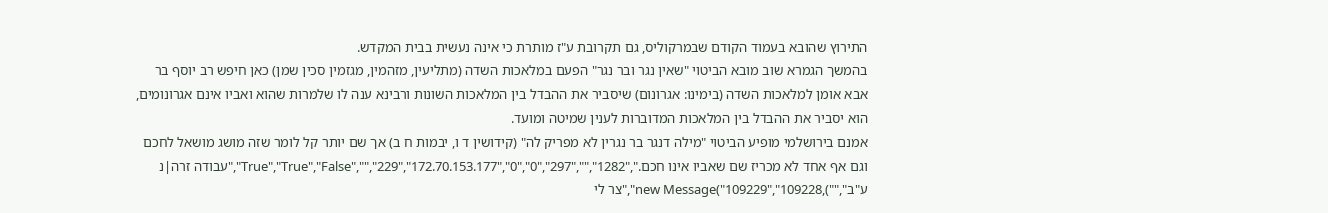התירוץ שהובא בעמוד הקודם שבמרקוליס, גם תקרובת ע"ז מותרת כי אינה נעשית בבית המקדש.
בהמשך הגמרא שוב מובא הביטוי "שאין נגר ובר נגר" הפעם במלאכות השדה (מתליעין, מזהמין, מגזמין סכין שמן) כאן חיפש רב יוסף בר אבא אומן למלאכות השדה (בימינו: אגרונום) שיסביר את ההבדל בין המלאכות השונות ורבינא ענה לו שלמרות שהוא ואביו אינם אגרונומים, הוא יסביר את ההבדל בין המלאכות המדוברות לענין שמיטה ומועד.
אמנם בירושלמי מופיע הביטוי "מילה דנגר בר נגרין לא מפריק לה" (קידושין ד ו, יבמות ח ב) אך שם יותר קל לומר שזה מושג מושאל לחכם וגם אף אחד לא מכריז שם שאביו אינו חכם.","1282","","297","True","True","False","","229","172.70.153.177","0","0","עבודה זרה|נ ע"ב",""),new Message("109229","109228","צר לי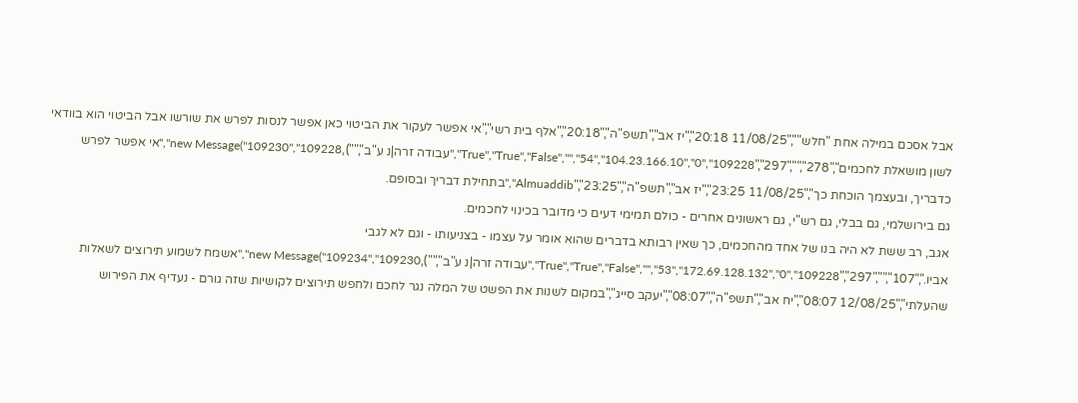אבל אסכם במילה אחת "חלש"","11/08/25 20:18","יז אב","תשפ"ה","20:18","אלף בית רשי","אי אפשר לעקור את הביטוי כאן אפשר לנסות לפרש את שורשו אבל הביטוי הוא בוודאי לשון מושאלת לחכמים","278","","297","True","True","False","","54","104.23.166.10","0","109228","עבודה זרה|נ ע"ב",""),new Message("109230","109228","אי אפשר לפרש כדבריך, ובעצמך הוכחת כך","11/08/25 23:25","יז אב","תשפ"ה","23:25","Almuaddib","בתחילת דבריך ובסופם.
גם בירושלמי, גם בבלי, גם רש"י, גם ראשונים אחרים - כולם תמימי דעים כי מדובר בכינוי לחכמים.
אגב, רב ששת לא היה בנו של אחד מהחכמים, כך שאין רבותא בדברים שהוא אומר על עצמו - בצניעותו - וגם לא לגבי אביו.","107","","297","True","True","False","","53","172.69.128.132","0","109228","עבודה זרה|נ ע"ב",""),new Message("109234","109230","אשמח לשמוע תירוצים לשאלות שהעלתי","12/08/25 08:07","יח אב","תשפ"ה","08:07","יעקב סייג","במקום לשנות את הפשט של המלה נגר לחכם ולחפש תירוצים לקושיות שזה גורם - נעדיף את הפירוש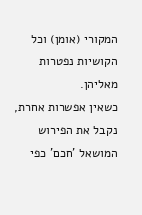המקורי (אומן) וכל הקושיות נפטרות מאליהן.
כשאין אפשרות אחרת, נקבל את הפירוש המושאל 'חכם' כפי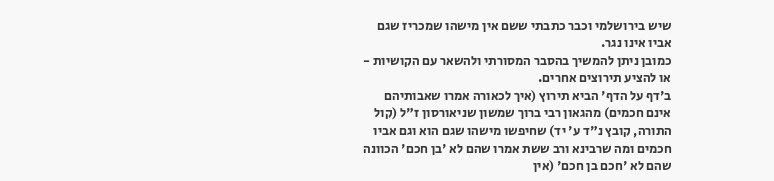שיש בירושלמי וכבר כתבתי ששם אין מישהו שמכריז שגם אביו אינו נגר.
כמובן ניתן להמשיך בהסבר המסורתי ולהשאר עם הקושיות - או להציע תירוצים אחרים.
ב'דף על הדף' הביא תירוץ (איך לכאורה אמרו שאבותיהם אינם חכמים) מהגאון רבי ברוך שמשון שניאורסון ז"ל (קול התורה, קובץ נ"ד ע' יד) שחיפשו מישהו שגם הוא וגם אביו חכמים ומה שרבינא ורב ששת אמרו שהם לא 'בן חכם' הכוונה שהם לא 'חכם בן חכם' (אין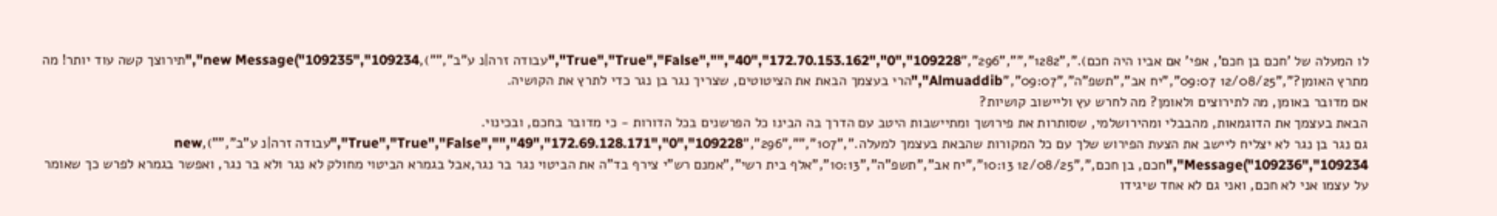לו המעלה של 'חכם בן חכם', אפי' אם אביו היה חכם).","1282","","296","True","True","False","","40","172.70.153.162","0","109228","עבודה זרה|נ ע"ב",""),new Message("109235","109234","תירוצך קשה עוד יותר! מה מתרץ האומן?","12/08/25 09:07","יח אב","תשפ"ה","09:07","Almuaddib","הרי בעצמך הבאת את הציטוטים, שצריך נגר בן נגר כדי לתרץ את הקושיה.
אם מדובר באומן, מה לתירוצים ולאומן? מה לחרש עץ וליישוב קושיות?
הבאת בעצמך את הדוגמאות, מהבבלי ומהירושלמי, שסותרות את פירושך ומתיישבות היטב עם הדרך בה הבינו כל הפרשנים בכל הדורות - כי מדובר בחכם, ובכינוי.
גם נגר בן נגר לא יצליח ליישב את הצעת הפירוש שלך עם כל המקורות שהבאת בעצמך למעלה.","107","","296","True","True","False","","49","172.69.128.171","0","109228","עבודה זרה|נ ע"ב",""),new Message("109236","109234","חכם, בן חכם,","12/08/25 10:13","יח אב","תשפ"ה","10:13","אלף בית רשי","אמנם רש"י צירף בד"ה את הביטוי נגר בר נגר,אבל בגמרא הביטוי מחולק לא נגר ולא בר נגר, ואפשר בגמרא לפרש כך שאומר על עצמו אני לא חכם, ואני גם לא אחד שיגידו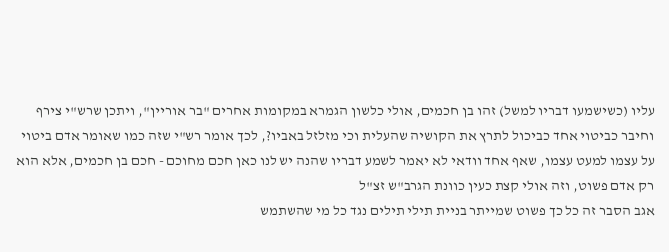עליו (כשישמעו דבריו למשל) זהו בן חכמים, אולי כלשון הגמרא במקומות אחרים "בר אוריין", ויתכן שרש"י צירף וחיבר כביטוי אחד כביכול לתרץ את הקושיה שהעלית וכי מזלזל באביו?, לכך אומר רש"י שזה כמו שאומר אדם ביטוי על עצמו למעט עצמו, שאף אחד וודאי לא יאמר לשמע דבריו שהנה יש לנו כאן חכם מחוכם - חכם בן חכמים, אלא הוא רק אדם פשוט, וזה אולי קצת כעין כוונת הגרב"ש זצ"ל
אגב הסבר זה כל כך פשוט שמייתר בניית תילי תילים נגד כל מי שהשתמש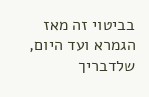בביטוי זה מאז הגמרא ועד היום, שלדבריך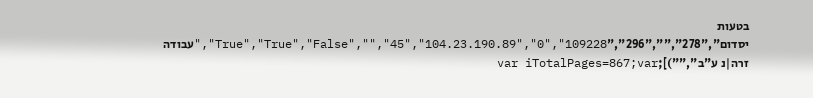בטעות יסדום","278","","296","True","True","False","","45","104.23.190.89","0","109228","עבודה זרה|נ ע"ב","")];var iTotalPages=867;var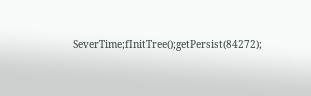SeverTime;fInitTree();getPersist(84272);